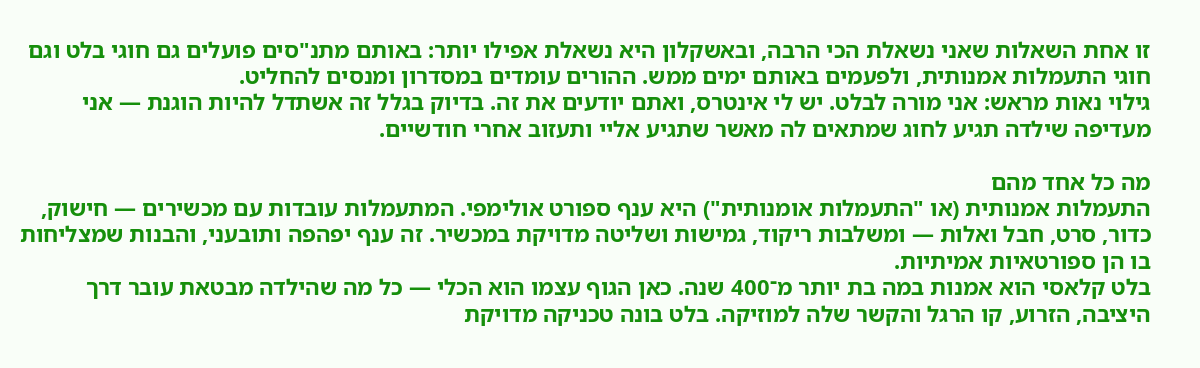זו אחת השאלות שאני נשאלת הכי הרבה, ובאשקלון היא נשאלת אפילו יותר: באותם מתנ"סים פועלים גם חוגי בלט וגם חוגי התעמלות אמנותית, ולפעמים באותם ימים ממש. ההורים עומדים במסדרון ומנסים להחליט.
גילוי נאות מראש: אני מורה לבלט. יש לי אינטרס, ואתם יודעים את זה. בדיוק בגלל זה אשתדל להיות הוגנת — אני מעדיפה שילדה תגיע לחוג שמתאים לה מאשר שתגיע אליי ותעזוב אחרי חודשיים.

מה כל אחד מהם
התעמלות אמנותית (או "התעמלות אומנותית") היא ענף ספורט אולימפי. המתעמלות עובדות עם מכשירים — חישוק, כדור, סרט, חבל ואלות — ומשלבות ריקוד, גמישות ושליטה מדויקת במכשיר. זה ענף יפהפה ותובעני, והבנות שמצליחות בו הן ספורטאיות אמיתיות.
בלט קלאסי הוא אמנות במה בת יותר מ־400 שנה. כאן הגוף עצמו הוא הכלי — כל מה שהילדה מבטאת עובר דרך היציבה, הזרוע, קו הרגל והקשר שלה למוזיקה. בלט בונה טכניקה מדויקת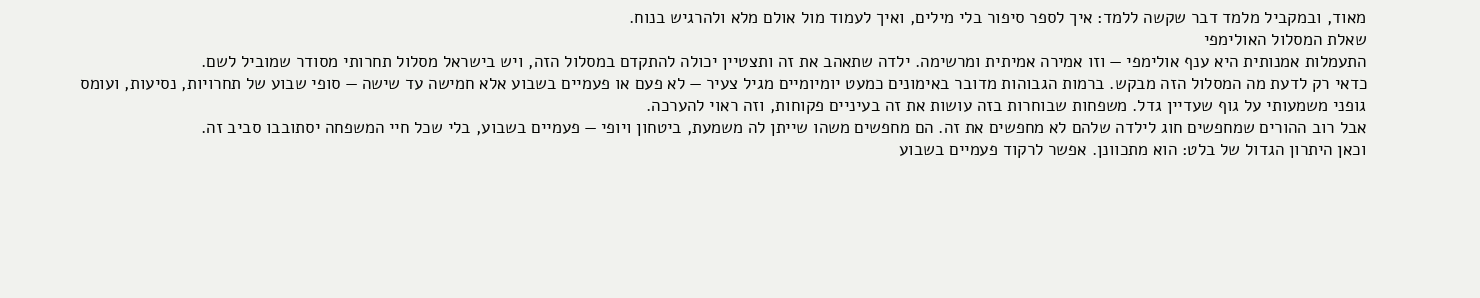מאוד, ובמקביל מלמד דבר שקשה ללמד: איך לספר סיפור בלי מילים, ואיך לעמוד מול אולם מלא ולהרגיש בנוח.
שאלת המסלול האולימפי
התעמלות אמנותית היא ענף אולימפי — וזו אמירה אמיתית ומרשימה. ילדה שתאהב את זה ותצטיין יכולה להתקדם במסלול הזה, ויש בישראל מסלול תחרותי מסודר שמוביל לשם.
כדאי רק לדעת מה המסלול הזה מבקש. ברמות הגבוהות מדובר באימונים כמעט יומיומיים מגיל צעיר — לא פעם או פעמיים בשבוע אלא חמישה עד שישה — סופי שבוע של תחרויות, נסיעות, ועומס גופני משמעותי על גוף שעדיין גדל. משפחות שבוחרות בזה עושות את זה בעיניים פקוחות, וזה ראוי להערכה.
אבל רוב ההורים שמחפשים חוג לילדה שלהם לא מחפשים את זה. הם מחפשים משהו שייתן לה משמעת, ביטחון ויופי — פעמיים בשבוע, בלי שכל חיי המשפחה יסתובבו סביב זה.
וכאן היתרון הגדול של בלט: הוא מתכוונן. אפשר לרקוד פעמיים בשבוע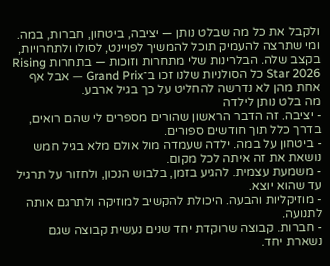ולקבל את כל מה שבלט נותן — יציבה, ביטחון, חברות, במה. ומי שתרצה להעמיק תוכל להמשיך לפויינט, לסולו ולתחרויות, בקצב שלה. הבלרינות שלי מתחרות וזוכות — בתחרות Rising Star 2026 כל הסולניות שלנו זכו ב־Grand Prix — אבל אף אחת מהן לא נדרשה להחליט על כך בגיל ארבע.
מה בלט נותן לילדה
- יציבה. זה הדבר הראשון שהורים מספרים לי שהם רואים, בדרך כלל תוך חודשים ספורים.
- ביטחון על במה. ילדה שעמדה מול אולם מלא בגיל חמש נושאת את זה איתה לכל מקום.
- משמעת עצמית. להגיע בזמן, בלבוש הנכון, ולחזור על תרגיל עד שהוא יוצא.
- מוזיקליות והבעה. היכולת להקשיב למוזיקה ולתרגם אותה לתנועה.
- חברות. קבוצה שרוקדת יחד שנים נעשית קבוצה שגם נשארת יחד.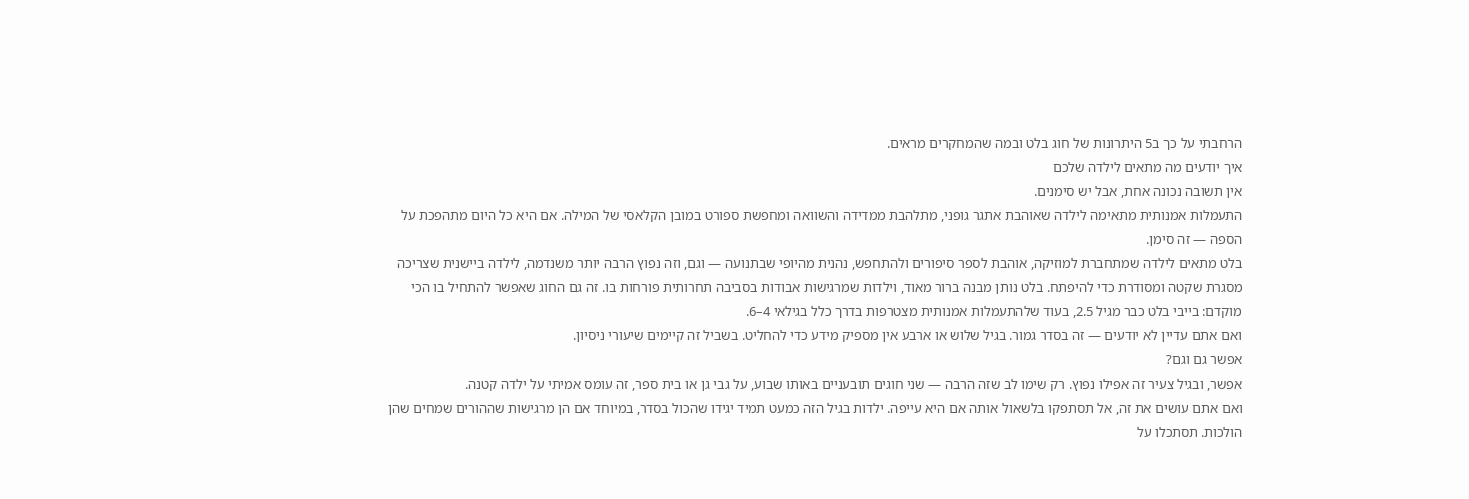הרחבתי על כך ב5 היתרונות של חוג בלט ובמה שהמחקרים מראים.
איך יודעים מה מתאים לילדה שלכם
אין תשובה נכונה אחת, אבל יש סימנים.
התעמלות אמנותית מתאימה לילדה שאוהבת אתגר גופני, מתלהבת ממדידה והשוואה ומחפשת ספורט במובן הקלאסי של המילה. אם היא כל היום מתהפכת על הספה — זה סימן.
בלט מתאים לילדה שמתחברת למוזיקה, אוהבת לספר סיפורים ולהתחפש, נהנית מהיופי שבתנועה — וגם, וזה נפוץ הרבה יותר משנדמה, לילדה ביישנית שצריכה מסגרת שקטה ומסודרת כדי להיפתח. בלט נותן מבנה ברור מאוד, וילדות שמרגישות אבודות בסביבה תחרותית פורחות בו. זה גם החוג שאפשר להתחיל בו הכי מוקדם: בייבי בלט כבר מגיל 2.5, בעוד שלהתעמלות אמנותית מצטרפות בדרך כלל בגילאי 4–6.
ואם אתם עדיין לא יודעים — זה בסדר גמור. בגיל שלוש או ארבע אין מספיק מידע כדי להחליט. בשביל זה קיימים שיעורי ניסיון.
אפשר גם וגם?
אפשר, ובגיל צעיר זה אפילו נפוץ. רק שימו לב שזה הרבה — שני חוגים תובעניים באותו שבוע, על גבי גן או בית ספר, זה עומס אמיתי על ילדה קטנה.
ואם אתם עושים את זה, אל תסתפקו בלשאול אותה אם היא עייפה. ילדות בגיל הזה כמעט תמיד יגידו שהכול בסדר, במיוחד אם הן מרגישות שההורים שמחים שהן הולכות. תסתכלו על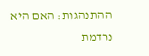ההתנהגות: האם היא נרדמת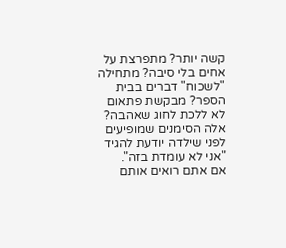קשה יותר? מתפרצת על אחים בלי סיבה? מתחילה "לשכוח" דברים בבית הספר? מבקשת פתאום לא ללכת לחוג שאהבה? אלה הסימנים שמופיעים לפני שילדה יודעת להגיד "אני לא עומדת בזה".
אם אתם רואים אותם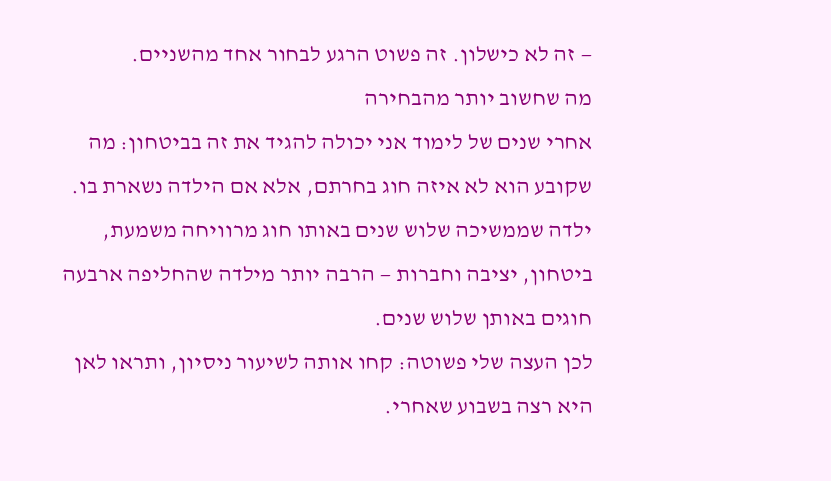— זה לא כישלון. זה פשוט הרגע לבחור אחד מהשניים.
מה שחשוב יותר מהבחירה
אחרי שנים של לימוד אני יכולה להגיד את זה בביטחון: מה שקובע הוא לא איזה חוג בחרתם, אלא אם הילדה נשארת בו. ילדה שממשיכה שלוש שנים באותו חוג מרוויחה משמעת, ביטחון, יציבה וחברות — הרבה יותר מילדה שהחליפה ארבעה חוגים באותן שלוש שנים.
לכן העצה שלי פשוטה: קחו אותה לשיעור ניסיון, ותראו לאן היא רצה בשבוע שאחרי.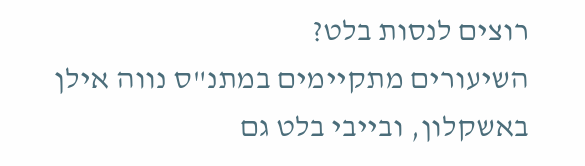רוצים לנסות בלט?
השיעורים מתקיימים במתנ"ס נווה אילן באשקלון, ובייבי בלט גם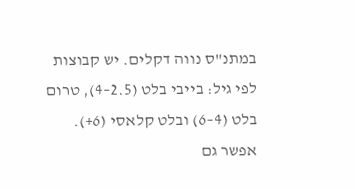במתנ"ס נווה דקלים. יש קבוצות לפי גיל: בייבי בלט (2.5–4), טרום בלט (4–6) ובלט קלאסי (6+). אפשר גם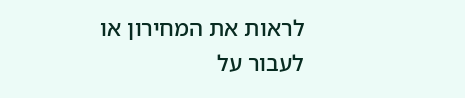לראות את המחירון או לעבור על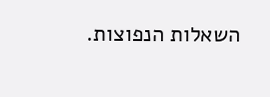השאלות הנפוצות.